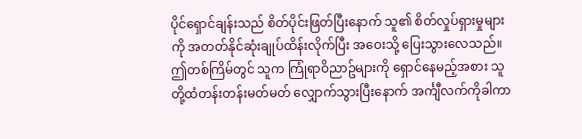ပိုင်ရှောင်ချန်းသည် စိတ်ပိုင်းဖြတ်ပြီးနောက် သူ၏ စိတ်လှုပ်ရှားမှုများကို အတတ်နိုင်ဆုံးချုပ်ထိန်းလိုက်ပြီး အဝေးသို့ ပြေးသွားလေသည်။ ဤတစ်ကြိမ်တွင် သူက ကြုံရာဝိညာဥ်များကို ရှောင်နေမည့်အစား သူတို့ထံတန်းတန်းမတ်မတ် လျှောက်သွားပြီးနောက် အင်္ကျီလက်ကိုခါကာ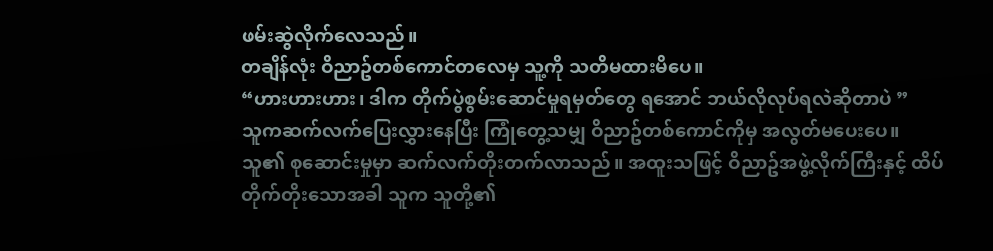ဖမ်းဆွဲလိုက်လေသည်။
တချိန်လုံး ဝိညာဥ်တစ်ကောင်တလေမှ သူ့ကို သတိမထားမိပေ။
“ဟားဟားဟား၊ ဒါက တိုက်ပွဲစွမ်းဆောင်မှုရမှတ်တွေ ရအောင် ဘယ်လိုလုပ်ရလဲဆိုတာပဲ ”
သူကဆက်လက်ပြေးလွှားနေပြီး ကြုံတွေ့သမျှ ဝိညာဥ်တစ်ကောင်ကိုမှ အလွတ်မပေးပေ။
သူ၏ စုဆောင်းမှုမှာ ဆက်လက်တိုးတက်လာသည်။ အထူးသဖြင့် ဝိညာဥ်အဖွဲ့လိုက်ကြီးနှင့် ထိပ်တိုက်တိုးသောအခါ သူက သူတို့၏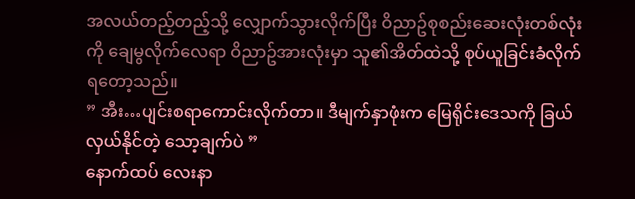အလယ်တည့်တည့်သို့ လျှောက်သွားလိုက်ပြီး ဝိညာဥ်စုစည်းဆေးလုံးတစ်လုံးကို ချေမွလိုက်လေရာ ဝိညာဥ်အားလုံးမှာ သူ၏အိတ်ထဲသို့ စုပ်ယူခြင်းခံလိုက်ရတော့သည်။
” အီး…ပျင်းစရာကောင်းလိုက်တာ။ ဒီမျက်နှာဖုံးက မြေရိုင်းဒေသကို ခြယ်လှယ်နိုင်တဲ့ သော့ချက်ပဲ ”
နောက်ထပ် လေးနာ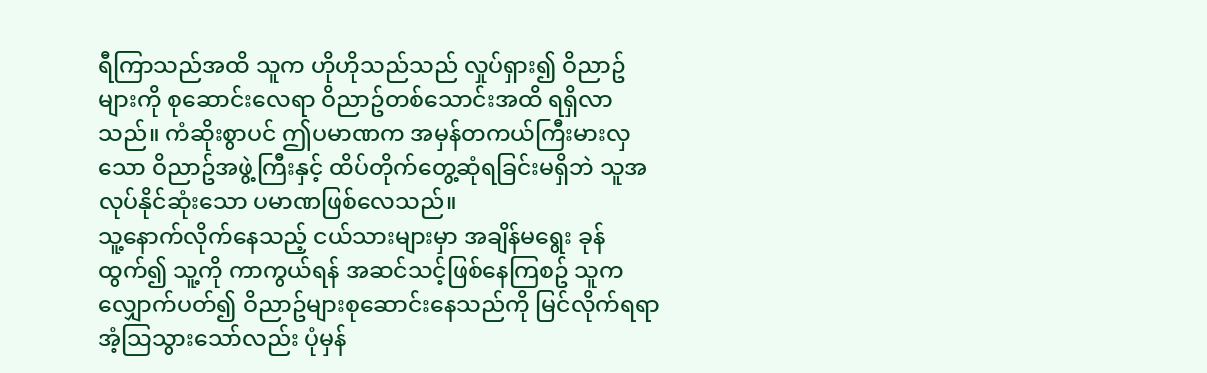ရီကြာသည်အထိ သူက ဟိုဟိုသည်သည် လှုပ်ရှား၍ ဝိညာဥ်များကို စုဆောင်းလေရာ ဝိညာဥ်တစ်သောင်းအထိ ရရှိလာသည်။ ကံဆိုးစွာပင် ဤပမာဏက အမှန်တကယ်ကြီးမားလှသော ဝိညာဥ်အဖွဲ့ကြီးနှင့် ထိပ်တိုက်တွေ့ဆုံရခြင်းမရှိဘဲ သူအလုပ်နိုင်ဆုံးသော ပမာဏဖြစ်လေသည်။
သူ့နောက်လိုက်နေသည့် ငယ်သားများမှာ အချိန်မရွေး ခုန်ထွက်၍ သူ့ကို ကာကွယ်ရန် အဆင်သင့်ဖြစ်နေကြစဥ် သူက လျှောက်ပတ်၍ ဝိညာဥ်များစုဆောင်းနေသည်ကို မြင်လိုက်ရရာ အံ့သြသွားသော်လည်း ပုံမှန်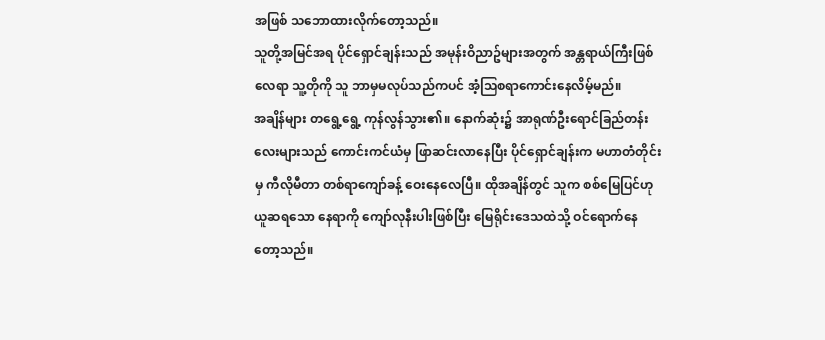အဖြစ် သဘောထားလိုက်တော့သည်။
သူတို့အမြင်အရ ပိုင်ရှောင်ချန်းသည် အမုန်းဝိညာဥ်များအတွက် အန္တရာယ်ကြီးဖြစ်လေရာ သူ့တိုကို သူ ဘာမှမလုပ်သည်ကပင် အံ့သြစရာကောင်းနေလိမ့်မည်။
အချိန်များ တရွေ့ရွေ့ ကုန်လွန်သွား၏။ နောက်ဆုံး၌ အာရုဏ်ဦးရောင်ခြည်တန်းလေးများသည် ကောင်းကင်ယံမှ ဖြာဆင်းလာနေပြီး ပိုင်ရှောင်ချန်းက မဟာတံတိုင်းမှ ကီလိုမီတာ တစ်ရာကျော်ခန့် ဝေးနေလေပြီ။ ထိုအချိန်တွင် သူက စစ်မြေပြင်ဟုယူဆရသော နေရာကို ကျော်လုနီးပါးဖြစ်ပြီး မြေရိုင်းဒေသထဲသို့ ဝင်ရောက်နေတော့သည်။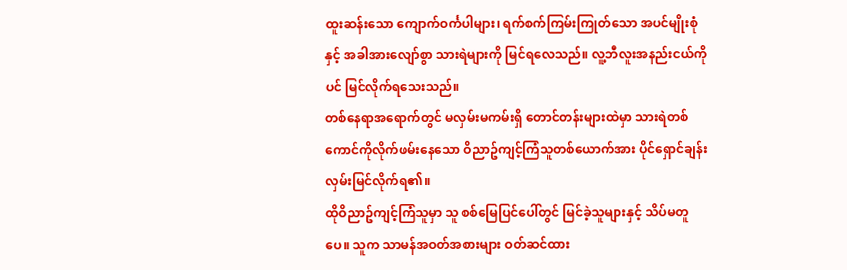ထူးဆန်းသော ကျောက်ဝင်္ကပါများ၊ ရက်စက်ကြမ်းကြုတ်သော အပင်မျိုးစုံနှင့် အခါအားလျော်စွာ သားရဲများကို မြင်ရလေသည်။ လူ့ဘီလူးအနည်းငယ်ကိုပင် မြင်လိုက်ရသေးသည်။
တစ်နေရာအရောက်တွင် မလှမ်းမကမ်းရှိ တောင်တန်းများထဲမှာ သားရဲတစ်ကောင်ကိုလိုက်ဖမ်းနေသော ဝိညာဥ်ကျင့်ကြံသူတစ်ယောက်အား ပိုင်ရှောင်ချန်း လှမ်းမြင်လိုက်ရ၏။
ထိုဝိညာဥ်ကျင့်ကြံသူမှာ သူ စစ်မြေပြင်ပေါ်တွင် မြင်ခဲ့သူများနှင့် သိပ်မတူပေ။ သူက သာမန်အဝတ်အစားများ ဝတ်ဆင်ထား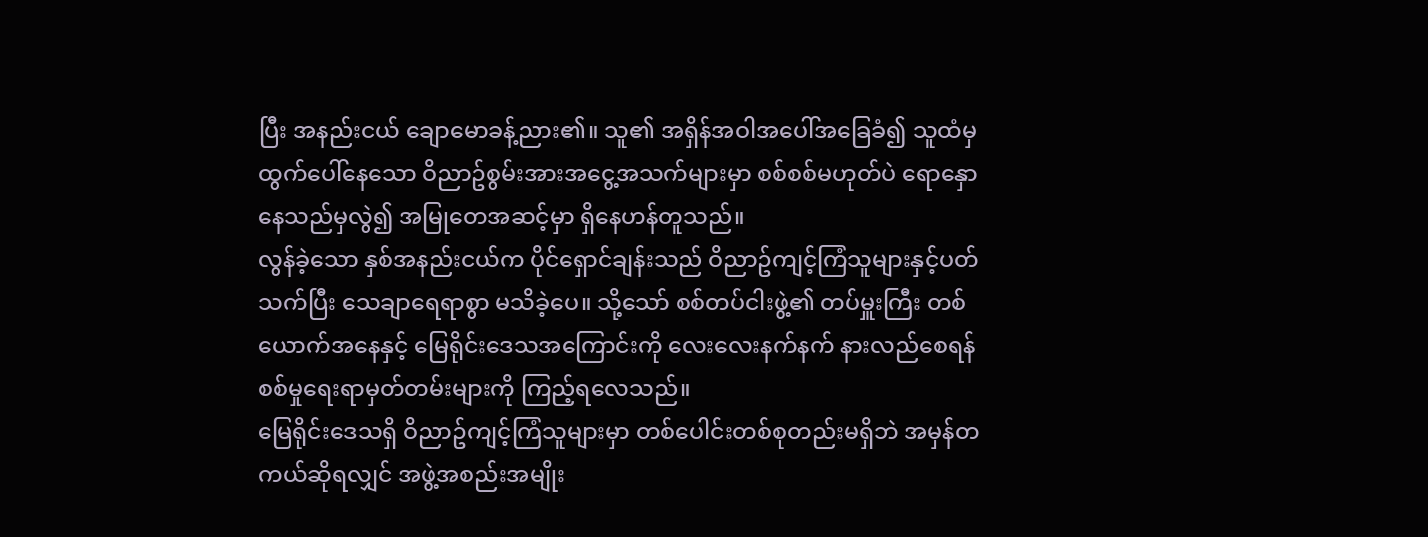ပြီး အနည်းငယ် ချောမောခန့်ညား၏။ သူ၏ အရှိန်အဝါအပေါ်အခြေခံ၍ သူထံမှ ထွက်ပေါ်နေသော ဝိညာဥ်စွမ်းအားအငွေ့အသက်များမှာ စစ်စစ်မဟုတ်ပဲ ရောနှောနေသည်မှလွဲ၍ အမြုတေအဆင့်မှာ ရှိနေဟန်တူသည်။
လွန်ခဲ့သော နှစ်အနည်းငယ်က ပိုင်ရှောင်ချန်းသည် ဝိညာဥ်ကျင့်ကြံသူများနှင့်ပတ်သက်ပြီး သေချာရေရာစွာ မသိခဲ့ပေ။ သို့သော် စစ်တပ်ငါးဖွဲ့၏ တပ်မှူးကြီး တစ်ယောက်အနေနှင့် မြေရိုင်းဒေသအကြောင်းကို လေးလေးနက်နက် နားလည်စေရန် စစ်မှုရေးရာမှတ်တမ်းများကို ကြည့်ရလေသည်။
မြေရိုင်းဒေသရှိ ဝိညာဥ်ကျင့်ကြံသူများမှာ တစ်ပေါင်းတစ်စုတည်းမရှိဘဲ အမှန်တကယ်ဆိုရလျှင် အဖွဲ့အစည်းအမျိုး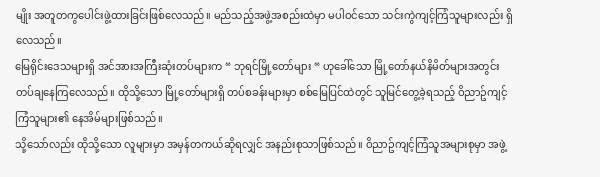မျိုး အတူတကွပေါင်းဖွဲ့ထားခြင်းဖြစ်လေသည်။ မည်သည့်အဖွဲ့အစည်းထဲမှာ မပါဝင်သော သင်းကွဲကျင့်ကြံသူများလည်း ရှိလေသည်။
မြေရိုင်းဒေသများရှိ အင်အားအကြီးဆုံးတပ်များက “ ဘုရင်မြို့တော်များ “ ဟုခေါ်သော မြို့တော်နယ်နိမိတ်များအတွင်း တပ်ချနေကြလေသည်။ ထိုသို့သော မြို့တော်များရှိ တပ်စခန်းများမှာ စစ်မြေပြင်ထဲတွင် သူမြင်တွေ့ခဲ့ရသည့် ဝိညာဥ်ကျင့်ကြံသူများ၏ နေအိမ်များဖြစ်သည်။
သို့သော်လည်း ထိုသို့သော လူများမှာ အမှန်တကယ်ဆိုရလျှင် အနည်းစုသာဖြစ်သည်။ ဝိညာဥ်ကျင့်ကြံသူအများစုမှာ အဖွဲ့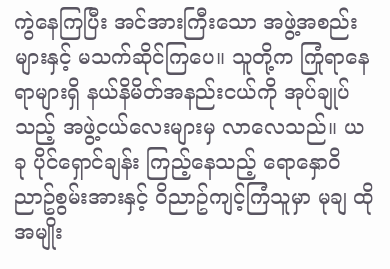ကွဲနေကြပြီး အင်အားကြီးသော အဖွဲ့အစည်းများနှင့် မသက်ဆိုင်ကြပေ။ သူတို့က ကြုံရာနေရာများရှိ နယ်နိမိတ်အနည်းငယ်ကို အုပ်ချုပ်သည့် အဖွဲ့ငယ်လေးများမှ လာလေသည်။ ယခု ပိုင်ရှောင်ချန်း ကြည့်နေသည့် ရောနှောဝိညာဥ်စွမ်းအားနှင့် ဝိညာဥ်ကျင့်ကြံသူမှာ မုချ ထိုအမျိုး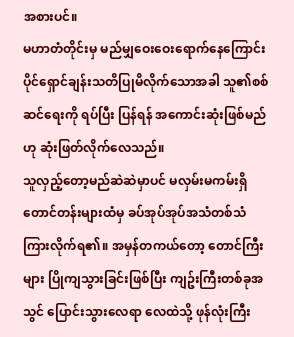အစားပင်။
မဟာတံတိုင်းမှ မည်မျှဝေးဝေးရောက်နေကြောင်း ပိုင်ရှောင်ချန်းသတိပြုမိလိုက်သောအခါ သူ၏စစ်ဆင်ရေးကို ရပ်ပြီး ပြန်ရန် အကောင်းဆုံးဖြစ်မည်ဟု ဆုံးဖြတ်လိုက်လေသည်။
သူလှည့်တော့မည်ဆဲဆဲမှာပင် မလှမ်းမကမ်းရှိ တောင်တန်းများထံမှ ခပ်အုပ်အုပ်အသံတစ်သံ ကြားလိုက်ရ၏။ အမှန်တကယ်တော့ တောင်ကြီးများ ပြိုကျသွားခြင်းဖြစ်ပြီး ကျဥ်းကြီးတစ်ခုအသွင် ပြောင်းသွားလေရာ လေထဲသို့ ဖုန်လုံးကြီး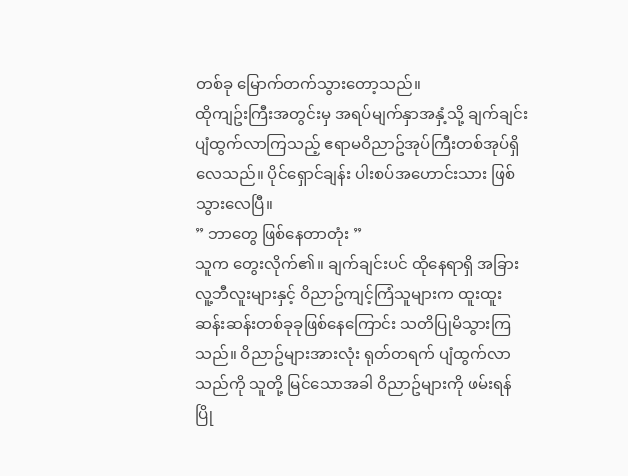တစ်ခု မြောက်တက်သွားတော့သည်။
ထိုကျဥ်းကြီးအတွင်းမှ အရပ်မျက်နှာအနှံ့သို့ ချက်ချင်း ပျံထွက်လာကြသည့် ဧရာမဝိညာဥ်အုပ်ကြီးတစ်အုပ်ရှိလေသည်။ ပိုင်ရှောင်ချန်း ပါးစပ်အဟောင်းသား ဖြစ်သွားလေပြီ။
” ဘာတွေ ဖြစ်နေတာတုံး ”
သူက တွေးလိုက်၏။ ချက်ချင်းပင် ထိုနေရာရှိ အခြားလူ့ဘီလူးများနှင့် ဝိညာဥ်ကျင့်ကြံသူများက ထူးထူးဆန်းဆန်းတစ်ခုခုဖြစ်နေကြောင်း သတိပြုမိသွားကြသည်။ ဝိညာဥ်များအားလုံး ရုတ်တရက် ပျံထွက်လာသည်ကို သူတို့ မြင်သောအခါ ဝိညာဥ်များကို ဖမ်းရန် ပြို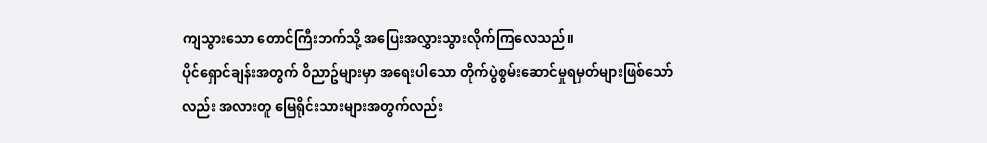ကျသွားသော တောင်ကြီးဘက်သို့ အပြေးအလွှားသွားလိုက်ကြလေသည်။
ပိုင်ရှောင်ချန်းအတွက် ဝိညာဥ်များမှာ အရေးပါသော တိုက်ပွဲစွမ်းဆောင်မှုရမှတ်များဖြစ်သော်လည်း အလားတူ မြေရိုင်းသားများအတွက်လည်း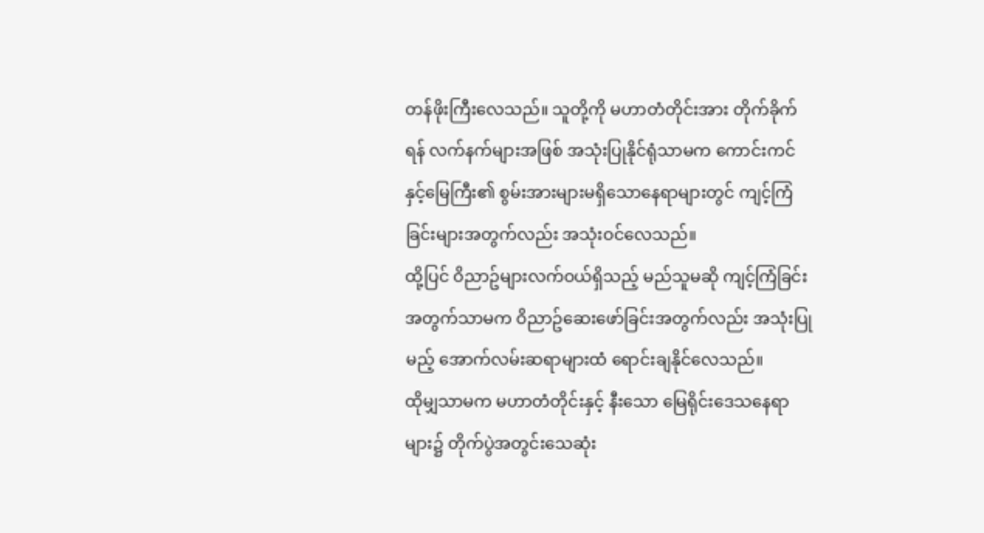တန်ဖိုးကြီးလေသည်။ သူတို့ကို မဟာတံတိုင်းအား တိုက်ခိုက်ရန် လက်နက်များအဖြစ် အသုံးပြုနိုင်ရုံသာမက ကောင်းကင်နှင့်မြေကြီး၏ စွမ်းအားများမရှိသောနေရာများတွင် ကျင့်ကြံခြင်းများအတွက်လည်း အသုံးဝင်လေသည်။
ထို့ပြင် ဝိညာဥ်များလက်ဝယ်ရှိသည့် မည်သူမဆို ကျင့်ကြံခြင်းအတွက်သာမက ဝိညာဥ်ဆေးဖော်ခြင်းအတွက်လည်း အသုံးပြုမည့် အောက်လမ်းဆရာများထံ ရောင်းချနိုင်လေသည်။
ထိုမျှသာမက မဟာတံတိုင်းနှင့် နီးသော မြေရိုင်းဒေသနေရာများ၌ တိုက်ပွဲအတွင်းသေဆုံး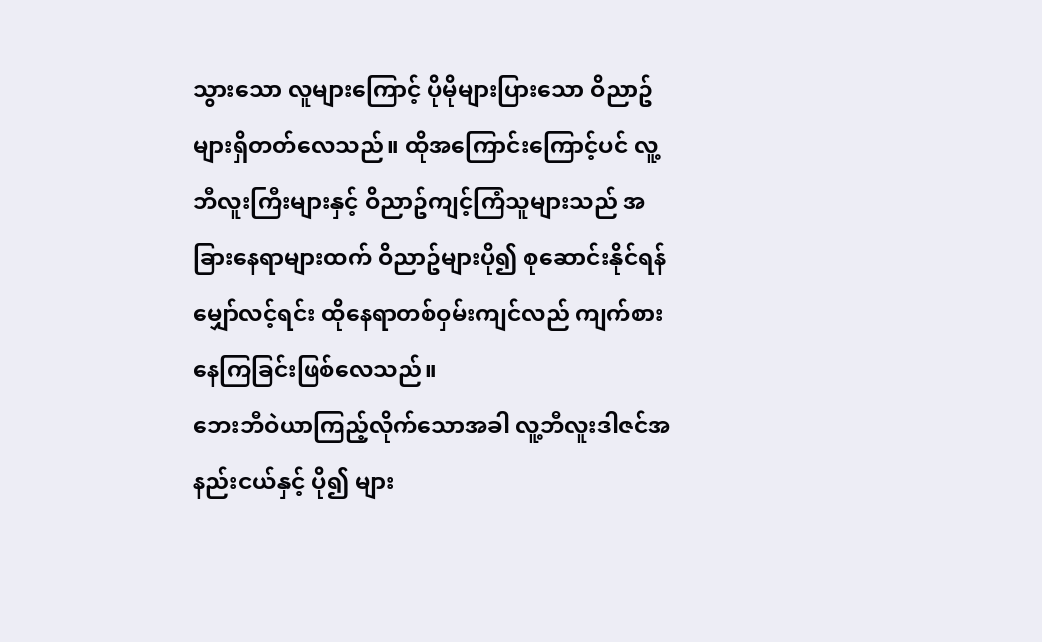သွားသော လူများကြောင့် ပိုမိုများပြားသော ဝိညာဥ်များရှိတတ်လေသည်။ ထိုအကြောင်းကြောင့်ပင် လူ့ဘီလူးကြီးများနှင့် ဝိညာဥ်ကျင့်ကြံသူများသည် အခြားနေရာများထက် ဝိညာဥ်များပို၍ စုဆောင်းနိုင်ရန် မျှော်လင့်ရင်း ထိုနေရာတစ်ဝှမ်းကျင်လည် ကျက်စားနေကြခြင်းဖြစ်လေသည်။
ဘေးဘီဝဲယာကြည့်လိုက်သောအခါ လူ့ဘီလူးဒါဇင်အနည်းငယ်နှင့် ပို၍ များ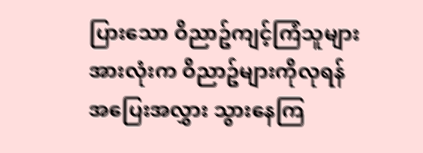ပြားသော ဝိညာဥ်ကျင့်ကြံသူများအားလုံးက ဝိညာဥ်များကိုလုရန် အပြေးအလွှား သွားနေကြ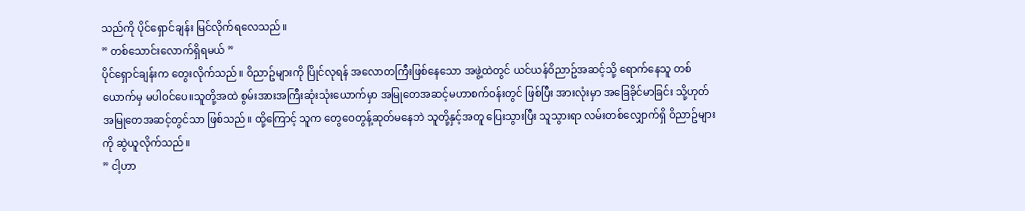သည်ကို ပိုင်ရှောင်ချန်း မြင်လိုက်ရလေသည်။
” တစ်သောင်းလောက်ရှိရမယ် ”
ပိုင်ရှောင်ချန်းက တွေးလိုက်သည်။ ဝိညာဥ်များကို ပြိုင်လုရန် အလောတကြီးဖြစ်နေသော အဖွဲ့ထဲတွင် ယင်ယန်ဝိညာဥ်အဆင့်သို့ ရောက်နေသူ တစ်ယောက်မှ မပါဝင်ပေ။သူတို့အထဲ စွမ်းအားအကြီးဆုံးသုံးယောက်မှာ အမြုတေအဆင့်မဟာစက်ဝန်းတွင် ဖြစ်ပြီး အားလုံးမှာ အခြေခိုင်မာခြင်း သို့ဟုတ် အမြုတေအဆင့်တွင်သာ ဖြစ်သည်။ ထို့ကြောင့် သူက တွေဝေတွန့်ဆုတ်မနေဘဲ သူတို့နှင့်အတူ ပြေးသွားပြီး သူသွားရာ လမ်းတစ်လျှောက်ရှိ ဝိညာဥ်များကို ဆွဲယူလိုက်သည်။
” ငါ့ဟာ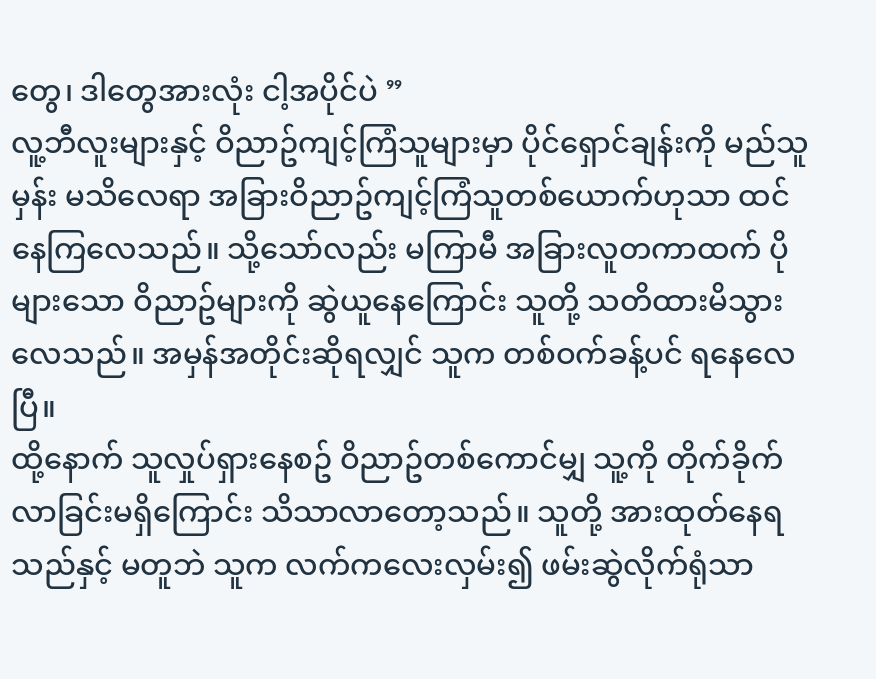တွေ၊ ဒါတွေအားလုံး ငါ့အပိုင်ပဲ ”
လူ့ဘီလူးများနှင့် ဝိညာဥ်ကျင့်ကြံသူများမှာ ပိုင်ရှောင်ချန်းကို မည်သူမှန်း မသိလေရာ အခြားဝိညာဥ်ကျင့်ကြံသူတစ်ယောက်ဟုသာ ထင်နေကြလေသည်။ သို့သော်လည်း မကြာမီ အခြားလူတကာထက် ပိုများသော ဝိညာဥ်များကို ဆွဲယူနေကြောင်း သူတို့ သတိထားမိသွားလေသည်။ အမှန်အတိုင်းဆိုရလျှင် သူက တစ်ဝက်ခန့်ပင် ရနေလေပြီ။
ထို့နောက် သူလှုပ်ရှားနေစဥ် ဝိညာဥ်တစ်ကောင်မျှ သူ့ကို တိုက်ခိုက်လာခြင်းမရှိကြောင်း သိသာလာတော့သည်။ သူတို့ အားထုတ်နေရသည်နှင့် မတူဘဲ သူက လက်ကလေးလှမ်း၍ ဖမ်းဆွဲလိုက်ရုံသာ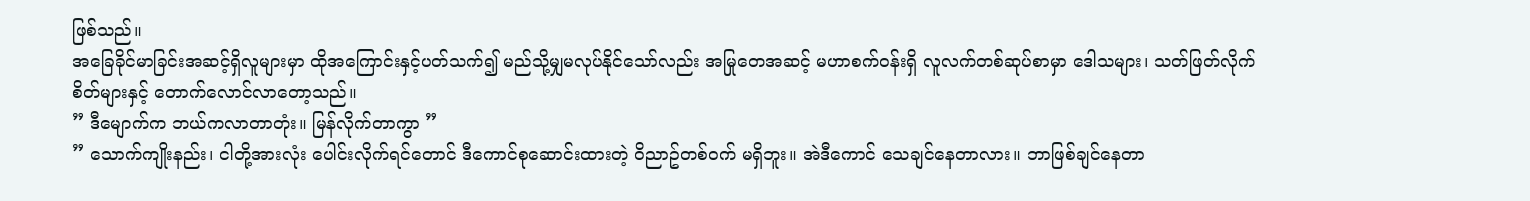ဖြစ်သည်။
အခြေခိုင်မာခြင်းအဆင့်ရှိလူများမှာ ထိုအကြောင်းနှင့်ပတ်သက်၍ မည်သို့မျှမလုပ်နိုင်သော်လည်း အမြုတေအဆင့် မဟာစက်ဝန်းရှိ လူလက်တစ်ဆုပ်စာမှာ ဒေါသများ၊ သတ်ဖြတ်လိုက်စိတ်များနှင့် တောက်လောင်လာတော့သည်။
” ဒီမျောက်က ဘယ်ကလာတာတုံး။ မြန်လိုက်တာကွာ ”
” သောက်ကျိုးနည်း၊ ငါတို့အားလုံး ပေါင်းလိုက်ရင်တောင် ဒီကောင်စုဆောင်းထားတဲ့ ဝိညာဥ်တစ်ဝက် မရှိဘူး။ အဲဒီကောင် သေချင်နေတာလား။ ဘာဖြစ်ချင်နေတာ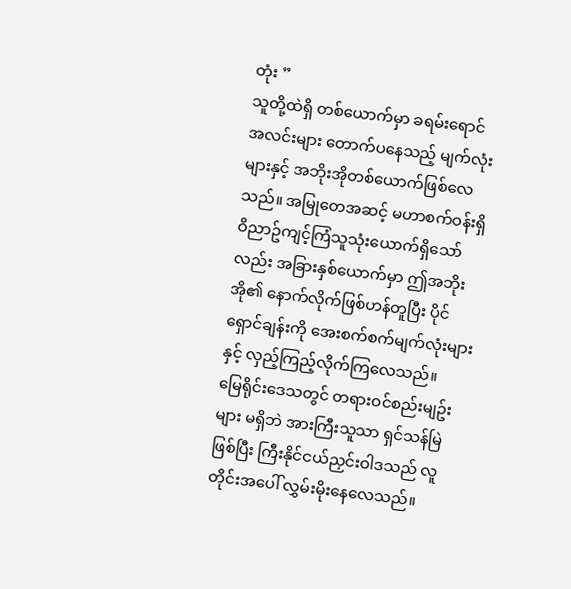တုံး ”
သူတို့ထဲရှိ တစ်ယောက်မှာ ခရမ်းရောင်အလင်းများ တောက်ပနေသည့် မျက်လုံးများနှင့် အဘိုးအိုတစ်ယောက်ဖြစ်လေသည်။ အမြုတေအဆင့် မဟာစက်ဝန်းရှိ ဝိညာဥ်ကျင့်ကြံသူသုံးယောက်ရှိသော်လည်း အခြားနှစ်ယောက်မှာ ဤအဘိုးအို၏ နောက်လိုက်ဖြစ်ဟန်တူပြီး ပိုင်ရှောင်ချန်းကို အေးစက်စက်မျက်လုံးများနှင့် လှည့်ကြည့်လိုက်ကြလေသည်။
မြေရိုင်းဒေသတွင် တရားဝင်စည်းမျဥ်းများ မရှိဘဲ အားကြီးသူသာ ရှင်သန်မြဲဖြစ်ပြီး ကြီးနိုင်ငယ်ညှင်းဝါဒသည် လူတိုင်းအပေါ် လွှမ်းမိုးနေလေသည်။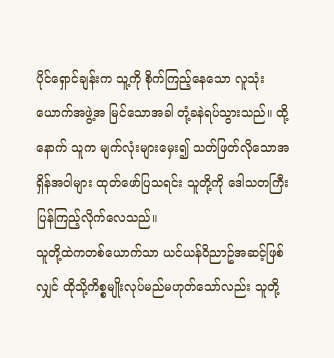ပိုင်ရှောင်ချန်းက သူ့ကို စိုက်ကြည့်နေသော လူသုံးယောက်အဖွဲ့အ မြင်သောအခါ တုံ့ခနဲရပ်သွားသည်။ ထို့နောက် သူက မျက်လုံးများမှေး၍ သတ်ဖြတ်လိုသောအရှိန်အဝါများ ထုတ်ဖော်ပြသရင်း သူတို့ကို ဒေါသတကြီးပြန်ကြည့်လိုက်လေသည်။
သူတို့ထဲကတစ်ယောက်သာ ယင်ယန်ဝိညာဥ်အဆင့်ဖြစ်လျှင် ထိုသို့ကိစ္စမျိုးလုပ်မည်မဟုတ်သော်လည်း သူတို့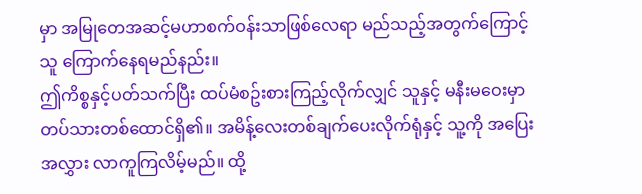မှာ အမြုတေအဆင့်မဟာစက်ဝန်းသာဖြစ်လေရာ မည်သည့်အတွက်ကြောင့် သူ ကြောက်နေရမည်နည်း။
ဤကိစ္စနှင့်ပတ်သက်ပြီး ထပ်မံစဥ်းစားကြည့်လိုက်လျှင် သူနှင့် မနီးမဝေးမှာ တပ်သားတစ်ထောင်ရှိ၏။ အမိန့်လေးတစ်ချက်ပေးလိုက်ရုံနှင့် သူ့ကို အပြေးအလွှား လာကူကြလိမ့်မည်။ ထို့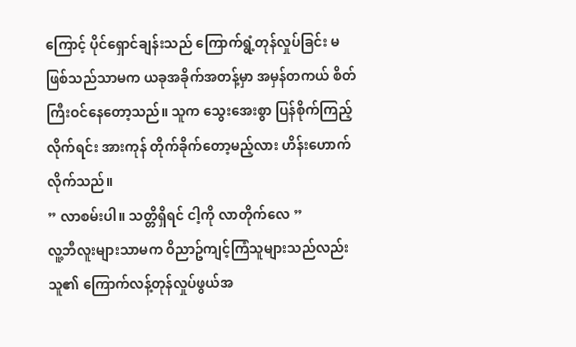ကြောင့် ပိုင်ရှောင်ချန်းသည် ကြောက်ရွံ့တုန်လှုပ်ခြင်း မဖြစ်သည်သာမက ယခုအခိုက်အတန့်မှာ အမှန်တကယ် စိတ်ကြီးဝင်နေတော့သည်။ သူက သွေးအေးစွာ ပြန်စိုက်ကြည့်လိုက်ရင်း အားကုန် တိုက်ခိုက်တော့မည့်လား ဟိန်းဟောက်လိုက်သည်။
” လာစမ်းပါ။ သတ္တိရှိရင် ငါ့ကို လာတိုက်လေ ”
လူ့ဘီလူးများသာမက ဝိညာဥ်ကျင့်ကြံသူများသည်လည်း သူ၏ ကြောက်လန့်တုန်လှုပ်ဖွယ်အ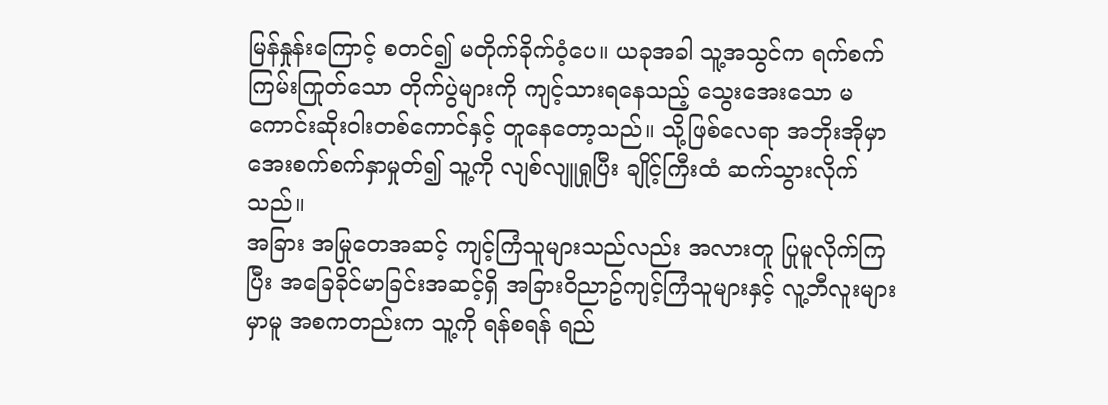မြန်နှုန်းကြောင့် စတင်၍ မတိုက်ခိုက်ဝံ့ပေ။ ယခုအခါ သူ့အသွင်က ရက်စက်ကြမ်းကြုတ်သော တိုက်ပွဲများကို ကျင့်သားရနေသည့် သွေးအေးသော မကောင်းဆိုးဝါးတစ်ကောင်နှင့် တူနေတော့သည်။ သို့ဖြစ်လေရာ အဘိုးအိုမှာ အေးစက်စက်နှာမှုတ်၍ သူ့ကို လျစ်လျူရှုပြီး ချိုင့်ကြီးထံ ဆက်သွားလိုက်သည်။
အခြား အမြုတေအဆင့် ကျင့်ကြံသူများသည်လည်း အလားတူ ပြုမူလိုက်ကြပြီး အခြေခိုင်မာခြင်းအဆင့်ရှိ အခြားဝိညာဥ်ကျင့်ကြံသူများနှင့် လူ့ဘီလူးများမှာမူ အစကတည်းက သူ့ကို ရန်စရန် ရည်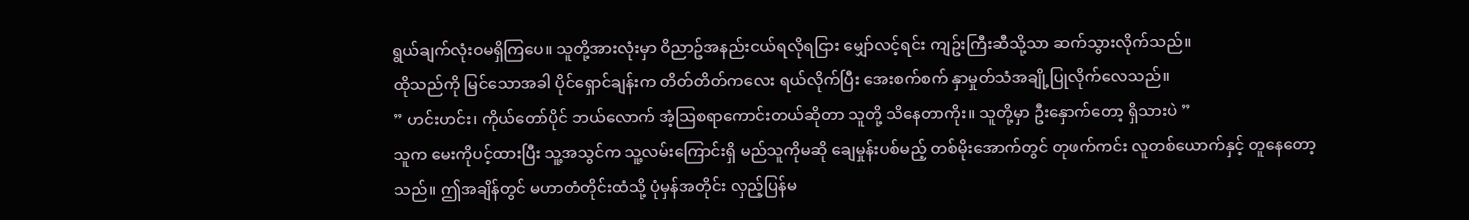ရွယ်ချက်လုံးဝမရှိကြပေ။ သူတို့အားလုံးမှာ ဝိညာဥ်အနည်းငယ်ရလိုရငြား မျှော်လင့်ရင်း ကျဥ်းကြီးဆီသို့သာ ဆက်သွားလိုက်သည်။
ထိုသည်ကို မြင်သောအခါ ပိုင်ရှောင်ချန်းက တိတ်တိတ်ကလေး ရယ်လိုက်ပြီး အေးစက်စက် နှာမှုတ်သံအချို့ပြုလိုက်လေသည်။
” ဟင်းဟင်း၊ ကိုယ်တော်ပိုင် ဘယ်လောက် အံ့သြစရာကောင်းတယ်ဆိုတာ သူတို့ သိနေတာကိုး။ သူတို့မှာ ဦးနှောက်တော့ ရှိသားပဲ ”
သူက မေးကိုပင့်ထားပြီး သူ့အသွင်က သူ့လမ်းကြောင်းရှိ မည်သူကိုမဆို ချေမှုန်းပစ်မည့် တစ်မိုးအောက်တွင် တုဖက်ကင်း လူတစ်ယောက်နှင့် တူနေတော့သည်။ ဤအချိန်တွင် မဟာတံတိုင်းထံသို့ ပုံမှန်အတိုင်း လှည့်ပြန်မ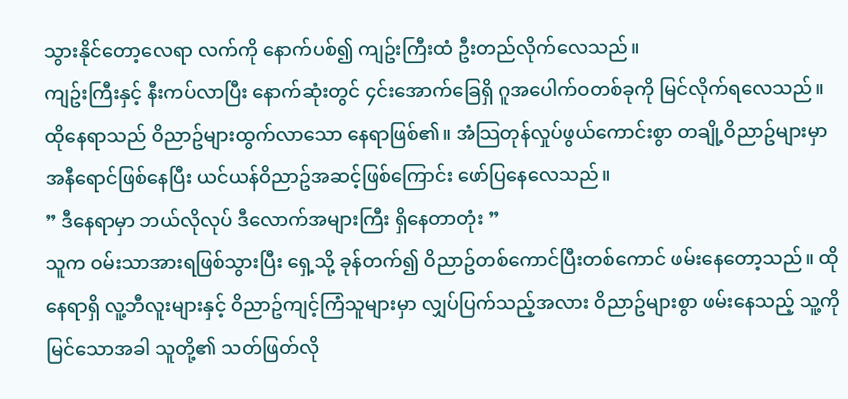သွားနိုင်တော့လေရာ လက်ကို နောက်ပစ်၍ ကျဥ်းကြီးထံ ဦးတည်လိုက်လေသည်။
ကျဥ်းကြီးနှင့် နီးကပ်လာပြီး နောက်ဆုံးတွင် ၄င်းအောက်ခြေရှိ ဂူအပေါက်ဝတစ်ခုကို မြင်လိုက်ရလေသည်။ ထိုနေရာသည် ဝိညာဥ်များထွက်လာသော နေရာဖြစ်၏။ အံသြတုန်လှုပ်ဖွယ်ကောင်းစွာ တချို့ဝိညာဥ်များမှာ အနီရောင်ဖြစ်နေပြီး ယင်ယန်ဝိညာဥ်အဆင့်ဖြစ်ကြောင်း ဖော်ပြနေလေသည်။
” ဒီနေရာမှာ ဘယ်လိုလုပ် ဒီလောက်အများကြီး ရှိနေတာတုံး ”
သူက ဝမ်းသာအားရဖြစ်သွားပြီး ရှေ့သို့ ခုန်တက်၍ ဝိညာဥ်တစ်ကောင်ပြီးတစ်ကောင် ဖမ်းနေတော့သည်။ ထိုနေရာရှိ လူ့ဘီလူးများနှင့် ဝိညာဥ်ကျင့်ကြံသူများမှာ လျှပ်ပြက်သည့်အလား ဝိညာဥ်များစွာ ဖမ်းနေသည့် သူ့ကို မြင်သောအခါ သူတို့၏ သတ်ဖြတ်လို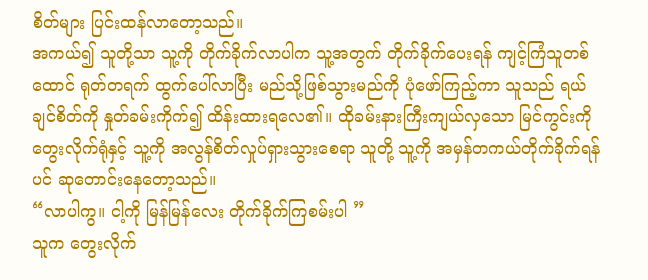စိတ်များ ပြင်းထန်လာတော့သည်။
အကယ်၍ သူတို့သာ သူ့ကို တိုက်ခိုက်လာပါက သူ့အတွက် တိုက်ခိုက်ပေးရန် ကျင့်ကြံသူတစ်ထောင် ရုတ်တရက် ထွက်ပေါ်လာပြီး မည်သို့ဖြစ်သွားမည်ကို ပုံဖော်ကြည့်ကာ သူသည် ရယ်ချင်စိတ်ကို နှုတ်ခမ်းကိုက်၍ ထိန်းထားရလေ၏။ ထိုခမ်းနားကြီးကျယ်လှသော မြင်ကွင်းကို တွေးလိုက်ရုံနှင့် သူ့ကို အလွန်စိတ်လှုပ်ရှားသွားစေရာ သူတို့ သူ့ကို အမှန်တကယ်တိုက်ခိုက်ရန်ပင် ဆုတောင်းနေတော့သည်။
“လာပါကွ။ ငါ့ကို မြန်မြန်လေး တိုက်ခိုက်ကြစမ်းပါ ”
သူက တွေးလိုက်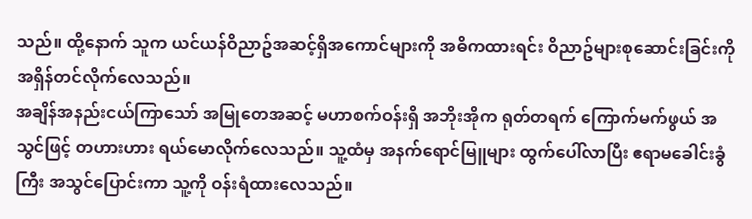သည်။ ထို့နောက် သူက ယင်ယန်ဝိညာဥ်အဆင့်ရှိအကောင်များကို အဓိကထားရင်း ဝိညာဥ်များစုဆောင်းခြင်းကို အရှိန်တင်လိုက်လေသည်။
အချိန်အနည်းငယ်ကြာသော် အမြုတေအဆင့် မဟာစက်ဝန်းရှိ အဘိုးအိုက ရုတ်တရက် ကြောက်မက်ဖွယ် အသွင်ဖြင့် တဟားဟား ရယ်မောလိုက်လေသည်။ သူ့ထံမှ အနက်ရောင်မြူများ ထွက်ပေါ်လာပြီး ဧရာမခေါင်းခွံကြီး အသွင်ပြောင်းကာ သူ့ကို ဝန်းရံထားလေသည်။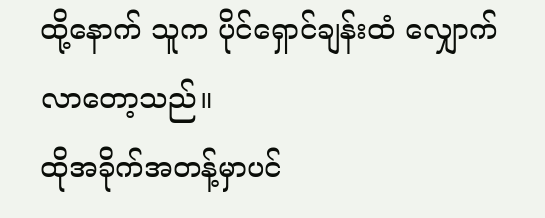ထို့နောက် သူက ပိုင်ရှောင်ချန်းထံ လျှောက်လာတော့သည်။
ထိုအခိုက်အတန့်မှာပင်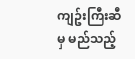ကျဥ်းကြီးဆီမှ မည်သည့်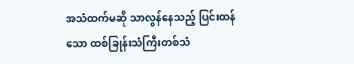အသံထက်မဆို သာလွန်နေသည့် ပြင်းထန်သော ထစ်ခြုန်းသံကြီးတစ်သံ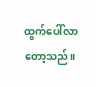ထွက်ပေါ်လာတော့သည်။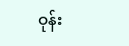ဝုန်း